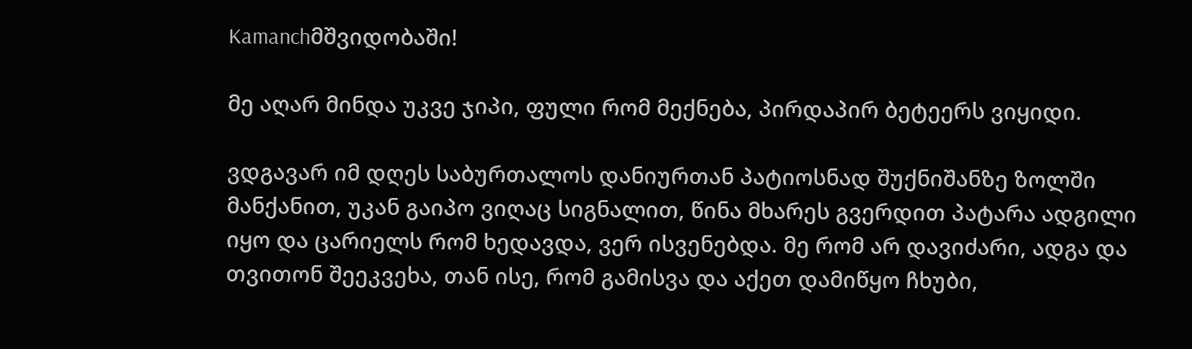Kamanchმშვიდობაში!

მე აღარ მინდა უკვე ჯიპი, ფული რომ მექნება, პირდაპირ ბეტეერს ვიყიდი.

ვდგავარ იმ დღეს საბურთალოს დანიურთან პატიოსნად შუქნიშანზე ზოლში მანქანით, უკან გაიპო ვიღაც სიგნალით, წინა მხარეს გვერდით პატარა ადგილი იყო და ცარიელს რომ ხედავდა, ვერ ისვენებდა. მე რომ არ დავიძარი, ადგა და თვითონ შეეკვეხა, თან ისე, რომ გამისვა და აქეთ დამიწყო ჩხუბი,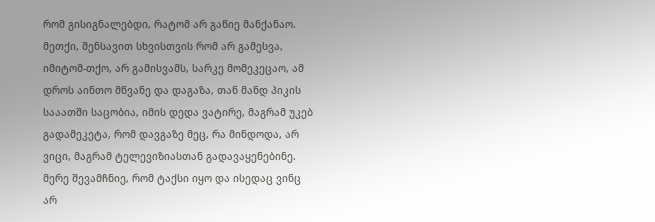რომ გისიგნალებდი, რატომ არ გაწიე მანქანაო. მეთქი, შენსავით სხვისთვის რომ არ გამესვა, იმიტომ-თქო, არ გამისვამს, სარკე მომეკეცაო, ამ დროს აინთო მწვანე და დაგაზა, თან მანდ პიკის სააათში საცობია, იმის დედა ვატირე, მაგრამ უკებ გადამეკეტა, რომ დავგაზე მეც, რა მინდოდა, არ ვიცი, მაგრამ ტელევიზიასთან გადავაყენებინე. მერე შევამჩნიე, რომ ტაქსი იყო და ისედაც ვინც არ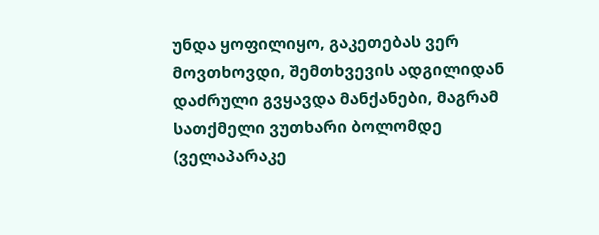უნდა ყოფილიყო, გაკეთებას ვერ მოვთხოვდი, შემთხვევის ადგილიდან დაძრული გვყავდა მანქანები, მაგრამ სათქმელი ვუთხარი ბოლომდე (ველაპარაკე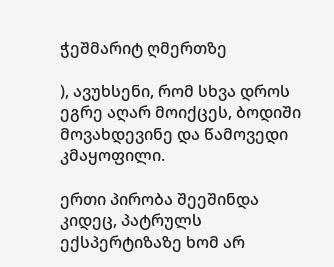ჭეშმარიტ ღმერთზე

), ავუხსენი, რომ სხვა დროს ეგრე აღარ მოიქცეს, ბოდიში მოვახდევინე და წამოვედი კმაყოფილი.

ერთი პირობა შეეშინდა კიდეც, პატრულს ექსპერტიზაზე ხომ არ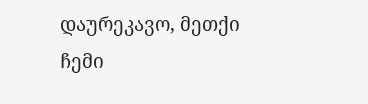დაურეკავო, მეთქი ჩემი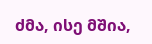ძმა, ისე მშია,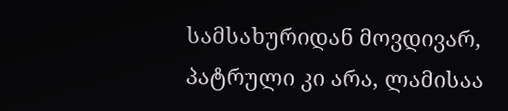სამსახურიდან მოვდივარ, პატრული კი არა, ლამისაა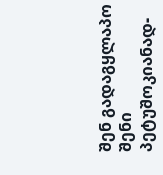შენ გადაგყლაპო შენი პეტუშოკიანად-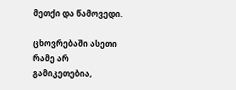მეთქი და წამოვედი.

ცხოვრებაში ასეთი რამე არ გამიკეთებია,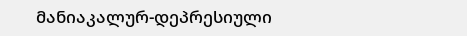მანიაკალურ-დეპრესიული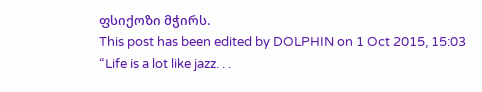ფსიქოზი მჭირს.
This post has been edited by DOLPHIN on 1 Oct 2015, 15:03
“Life is a lot like jazz. . .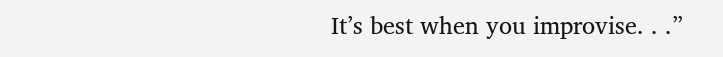It’s best when you improvise. . .”